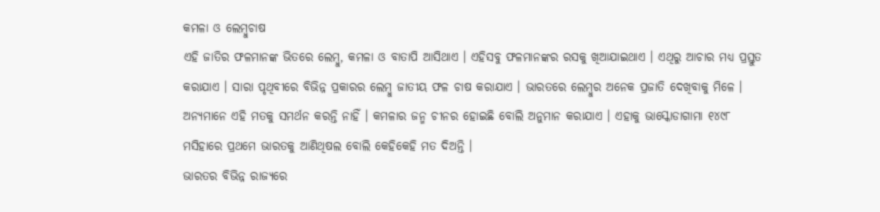କମଳା ଓ ଲେମ୍ବୁଚାଷ
ଏହି ଜାତିର ଫଳମାନଙ୍କ ଭିତରେ ଲେମ୍ବୁ, କମଳା ଓ ବାତାପି ଆସିଥାଏ । ଏହିସବୁ ଫଳମାନଙ୍କର ରସକୁ ଖିଆଯାଇଥାଏ । ଏଥିରୁ ଆଚାର ମଧ୍ୟ ପ୍ରସ୍ତୁତ କରାଯାଏ । ସାରା ପୃଥିବୀରେ ବିଭିନ୍ନ ପ୍ରକାରର ଲେମ୍ବୁ ଜାତୀୟ ଫଳ ଚାଷ କରାଯାଏ । ଭାରତରେ ଲେମ୍ବୁର ଅନେକ ପ୍ରଜାତି ଦେଖିବାକୁ ମିଳେ । ଅନ୍ୟମାନେ ଏହି ମତକୁ ସମର୍ଥନ କରନ୍ତି ନାହିଁ । କମଳାର ଜନ୍ମ ଚୀନର ହୋଇଛି ବୋଲି ଅନୁମାନ କରାଯାଏ । ଏହାକୁ ଭାସ୍କୋଡାଗାମା ୧୪୯୮ ମସିହାରେ ପ୍ରଥମେ ଭାରତକୁ ଆଣିଥିଷଲ ବୋଲି କେହିକେହି ମତ ଦିଅନ୍ତି ।
ଭାରତର ବିଭିନ୍ନ ରାଜ୍ୟରେ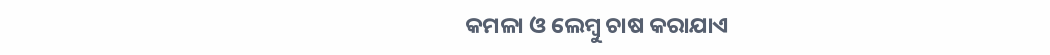କମଳା ଓ ଲେମ୍ବୁ ଚାଷ କରାଯାଏ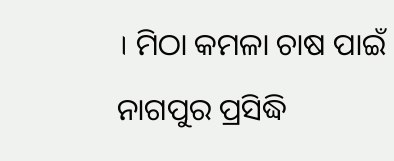। ମିଠା କମଳା ଚାଷ ପାଇଁ ନାଗପୁର ପ୍ରସିଦ୍ଧି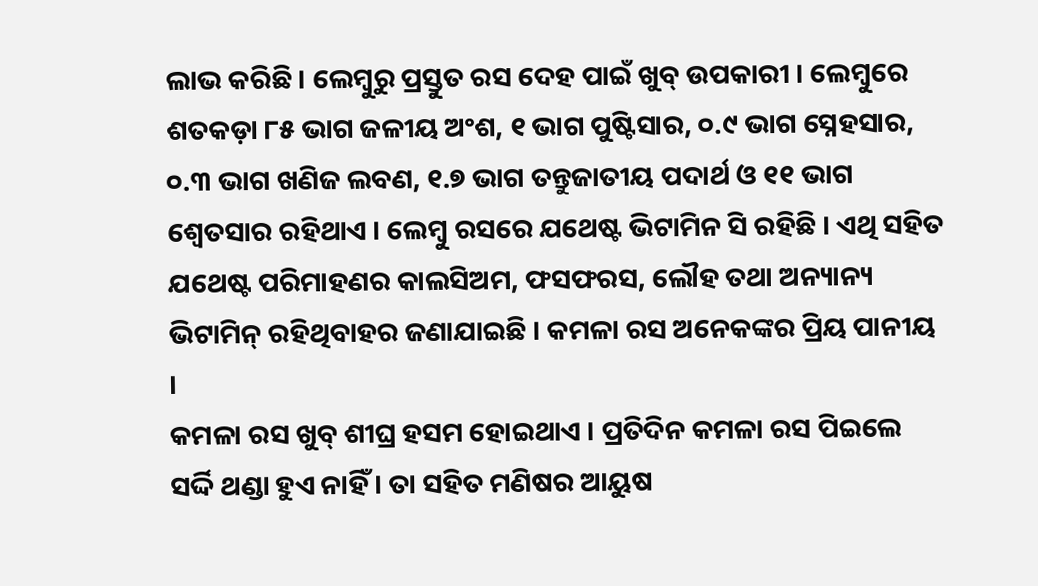ଲାଭ କରିଛି । ଲେମ୍ବୁରୁ ପ୍ରସ୍ତୁତ ରସ ଦେହ ପାଇଁ ଖୁବ୍ ଉପକାରୀ । ଲେମ୍ବୁରେ ଶତକଡ଼ା ୮୫ ଭାଗ ଜଳୀୟ ଅଂଶ, ୧ ଭାଗ ପୁଷ୍ଟିସାର, ୦.୯ ଭାଗ ସ୍ନେହସାର, ୦.୩ ଭାଗ ଖଣିଜ ଲବଣ, ୧.୭ ଭାଗ ତନ୍ତୁଜାତୀୟ ପଦାର୍ଥ ଓ ୧୧ ଭାଗ ଶ୍ୱେତସାର ରହିଥାଏ । ଲେମ୍ବୁ ରସରେ ଯଥେଷ୍ଟ ଭିଟାମିନ ସି ରହିଛି । ଏଥି ସହିତ ଯଥେଷ୍ଟ ପରିମାହଣର କାଲସିଅମ, ଫସଫରସ, ଲୌହ ତଥା ଅନ୍ୟାନ୍ୟ ଭିଟାମିନ୍ ରହିଥିବାହର ଜଣାଯାଇଛି । କମଳା ରସ ଅନେକଙ୍କର ପ୍ରିୟ ପାନୀୟ ।
କମଳା ରସ ଖୁବ୍ ଶୀଘ୍ର ହସମ ହୋଇଥାଏ । ପ୍ରତିଦିନ କମଳା ରସ ପିଇଲେ ସର୍ଦ୍ଦି ଥଣ୍ଡା ହୁଏ ନାହିଁ । ତା ସହିତ ମଣିଷର ଆୟୁଷ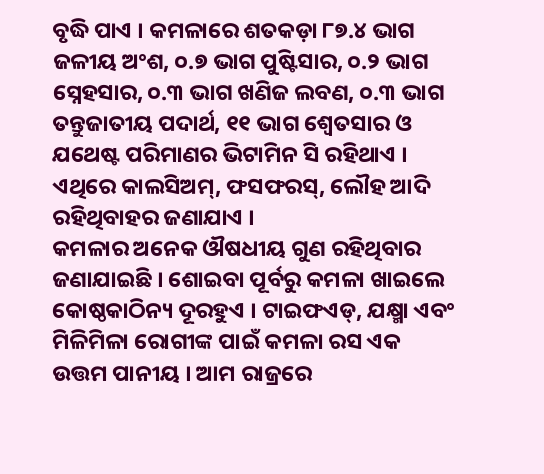ବୃଦ୍ଧି ପାଏ । କମଳାରେ ଶତକଡ଼ା ୮୭.୪ ଭାଗ ଜଳୀୟ ଅଂଶ, ୦.୭ ଭାଗ ପୁଷ୍ଟିସାର, ୦.୨ ଭାଗ ସ୍ନେହସାର, ୦.୩ ଭାଗ ଖଣିଜ ଲବଣ, ୦.୩ ଭାଗ ତନ୍ତୁଜାତୀୟ ପଦାର୍ଥ, ୧୧ ଭାଗ ଶ୍ୱେତସାର ଓ ଯଥେଷ୍ଟ ପରିମାଣର ଭିଟାମିନ ସି ରହିଥାଏ । ଏଥିରେ କାଲସିଅମ୍, ଫସଫରସ୍, ଲୌହ ଆଦି ରହିଥିବାହର ଜଣାଯାଏ ।
କମଳାର ଅନେକ ଔଷଧୀୟ ଗୁଣ ରହିଥିବାର ଜଣାଯାଇଛି । ଶୋଇବା ପୂର୍ବରୁ କମଳା ଖାଇଲେ କୋଷ୍ଠକାଠିନ୍ୟ ଦୂରହୁଏ । ଟାଇଫଏଡ୍, ଯକ୍ଷ୍ମା ଏବଂ ମିଳିମିଳା ରୋଗୀଙ୍କ ପାଇଁ କମଳା ରସ ଏକ ଉତ୍ତମ ପାନୀୟ । ଆମ ରାଜ୍ରରେ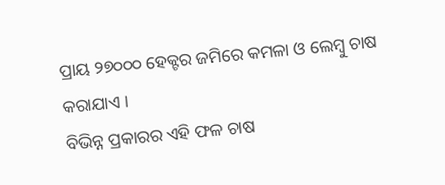ପ୍ରାୟ ୨୭୦୦୦ ହେକ୍ଟର ଜମିରେ କମଳା ଓ ଲେମ୍ବୁ ଚାଷ କରାଯାଏ ।
ବିଭିନ୍ନ ପ୍ରକାରର ଏହି ଫଳ ଚାଷ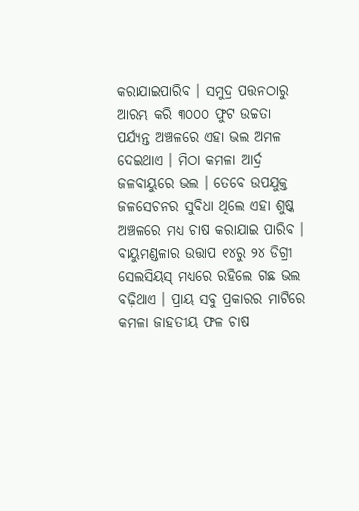କରାଯାଇପାରିବ । ସମୁଦ୍ର ପତ୍ତନଠାରୁ ଆରମ୍ଭ କରି ୩୦୦୦ ଫୁଟ ଉଚ୍ଚତା ପର୍ଯ୍ୟନ୍ତ ଅଞ୍ଚଳରେ ଏହା ଭଲ ଅମଳ ଦେଇଥାଏ । ମିଠା କମଳା ଆର୍ଦ୍ର ଜଳବାୟୁରେ ଭଲ । ତେବେ ଉପଯୁକ୍ତ ଜଳସେଚନର ସୁବିଧା ଥିଲେ ଏହା ଶୁଷ୍କ ଅଞ୍ଚଳରେ ମଧ୍ୟ ଚାଷ କରାଯାଇ ପାରିବ । ବାୟୁମଣ୍ଡଳାର ଉତ୍ତାପ ୧୪ରୁ ୨୪ ଡିଗ୍ରୀ ସେଲସିୟସ୍ ମଧ୍ୟରେ ରହିଲେ ଗଛ ଭଲ ବଢ଼ିଥାଏ । ପ୍ରାୟ ସବୁ ପ୍ରକାରର ମାଟିରେ କମଳା ଜାହତୀୟ ଫଳ ଚାଷ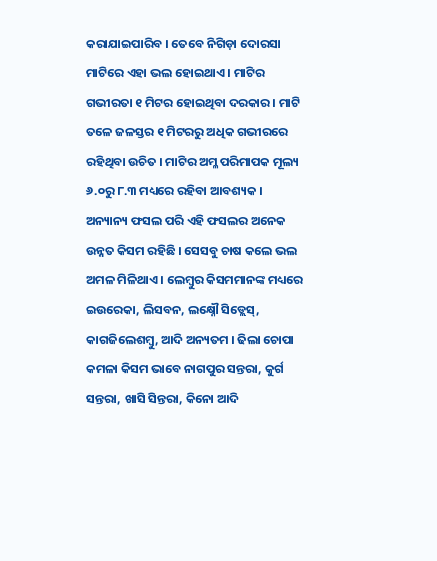କରାଯାଇପାରିବ । ତେବେ ନିଗିଡ଼ା ଦୋରସା ମାଟିରେ ଏହା ଭଲ ହୋଇଥାଏ । ମାଟିର ଗଭୀରତା ୧ ମିଟର ହୋଇଥିବା ଦରକାର । ମାଟି ତଳେ ଜଳସ୍ତର ୧ ମିଟରରୁ ଅଧିକ ଗଭୀରରେ ରହିଥିବା ଉଚିତ । ମାଟିର ଅମ୍ଳ ପରିମାପକ ମୂଲ୍ୟ ୬.୦ରୁ ୮.୩ ମଧ୍ୟରେ ରହିବା ଆବଶ୍ୟକ ।
ଅନ୍ୟାନ୍ୟ ଫସଲ ପରି ଏହି ଫସଲର ଅନେକ ଉନ୍ନତ କିସମ ରହିଛି । ସେସବୁ ଚାଷ କଲେ ଭଲ ଅମଳ ମିଳିଥାଏ । ଲେମ୍ବୁର କିସମମାନଙ୍କ ମଧ୍ୟରେ ଇଉରେକା, ଲିସବନ, ଲକ୍ଷ୍ନୌ ସିଡ୍ଲେସ୍, କାଗଜିଲେଶମ୍ବୁ, ଆଦି ଅନ୍ୟତମ । ଢିଲା ଚୋପା କମଳା କିସମ ଭାବେ ନାଗପୁର ସନ୍ତରା, କୁର୍ଗ ସନ୍ତରା, ଖାସି ସିନ୍ତରା, କିନୋ ଆଦି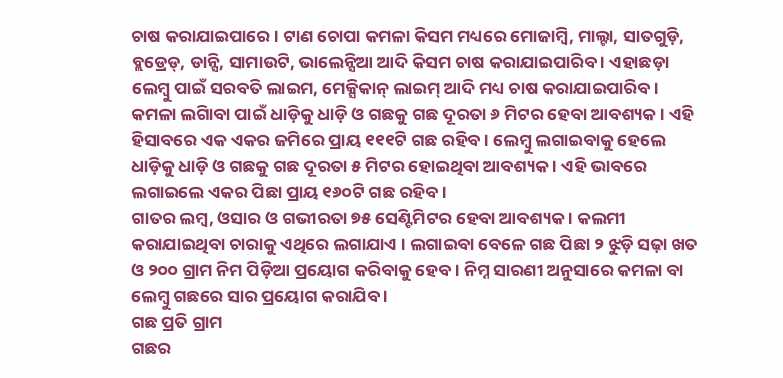ଚାଷ କରାଯାଇପାରେ । ଟାଣ ଚୋପା କମଳା କିସମ ମଧ୍ୟରେ ମୋଜାମ୍ବି, ମାଲ୍ଟା, ସାତଗୁଡ଼ି, ବ୍ଲଡ୍ରେଡ୍, ଡାନ୍ସି, ସାମାଉଟି, ଭାଲେନ୍ସିଆ ଆଦି କିସମ ଚାଷ କରାଯାଇପାରିବ । ଏହାଛଡ଼ା ଲେମ୍ବୁ ପାଇଁ ସରବତି ଲାଇମ, ମେକ୍ସିକାନ୍ ଲାଇମ୍ ଆଦି ମଧ୍ୟ ଚାଷ କରାଯାଇପାରିବ ।
କମଳା ଲଗାିବା ପାଇଁ ଧାଡ଼ିକୁ ଧାଡ଼ି ଓ ଗଛକୁ ଗଛ ଦୂରତା ୬ ମିଟର ହେବା ଆବଶ୍ୟକ । ଏହି ହିସାବରେ ଏକ ଏକର ଜମିରେ ପ୍ରାୟ ୧୧୧ଟି ଗଛ ରହିବ । ଲେମ୍ବୁ ଲଗାଇବାକୁ ହେଲେ ଧାଡ଼ିକୁ ଧାଡ଼ି ଓ ଗଛକୁ ଗଛ ଦୂରତା ୫ ମିଟର ହୋଇଥିବା ଆବଶ୍ୟକ । ଏହି ଭାବରେ ଲଗାଇଲେ ଏକର ପିଛା ପ୍ରାୟ ୧୬୦ଟି ଗଛ ରହିବ ।
ଗାତର ଲମ୍ବ, ଓସାର ଓ ଗଭୀରତା ୭୫ ସେଣ୍ଟିମିଟର ହେବା ଆବଶ୍ୟକ । କଲମୀ କରାଯାଇଥିବା ଚାରାକୁ ଏଥିରେ ଲଗାଯାଏ । ଲଗାଇବା ବେଳେ ଗଛ ପିଛା ୨ ଝୁଡ଼ି ସଢ଼ା ଖତ ଓ ୨୦୦ ଗ୍ରାମ ନିମ ପିଡ଼ିଆ ପ୍ରୟୋଗ କରିବାକୁ ହେବ । ନିମ୍ନ ସାରଣୀ ଅନୁସାରେ କମଳା ବା ଲେମ୍ବୁ ଗଛରେ ସାର ପ୍ରୟୋଗ କରାଯିବ ।
ଗଛ ପ୍ରତି ଗ୍ରାମ
ଗଛର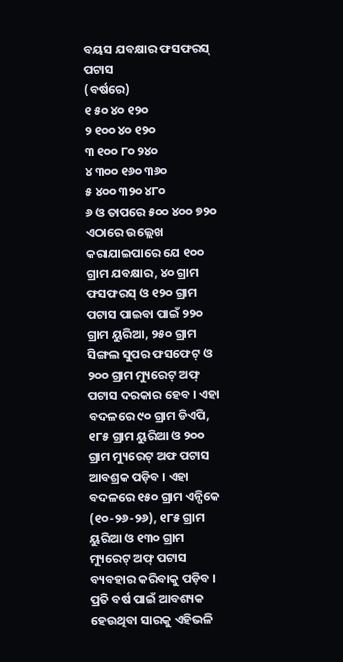ବୟସ ଯବକ୍ଷାର ଫସଫରସ୍ ପଟାସ
(ବର୍ଷରେ)
୧ ୫୦ ୪୦ ୧୨୦
୨ ୧୦୦ ୪୦ ୧୨୦
୩ ୧୦୦ ୮୦ ୨୪୦
୪ ୩୦୦ ୧୬୦ ୩୬୦
୫ ୪୦୦ ୩୨୦ ୪୮୦
୬ ଓ ତାପରେ ୫୦୦ ୪୦୦ ୭୨୦
ଏଠାରେ ଉଲ୍ଲେଖ କରାଯାଇପାରେ ଯେ ୧୦୦ ଗ୍ରାମ ଯବକ୍ଷାର, ୪୦ ଗ୍ରାମ ଫସଫରସ୍ ଓ ୧୨୦ ଗ୍ରାମ ପଟାସ ପାଇବା ପାଇଁ ୨୨୦ ଗ୍ରାମ ୟୁରିଆ, ୨୫୦ ଗ୍ରାମ ସିଙ୍ଗଲ ସୁପର ଫସଫେଟ୍ ଓ ୨୦୦ ଗ୍ରାମ ମ୍ୟୁରେଟ୍ ଅଫ୍ ପଟାସ ଦରକାର ହେବ । ଏହା ବଦଳରେ ୯୦ ଗ୍ରାମ ଡିଏପି, ୧୮୫ ଗ୍ରାମ ୟୁରିଆ ଓ ୨୦୦ ଗ୍ରାମ ମ୍ୟୁରେଟ୍ ଅଫ ପଟାସ ଆବଶ୍ରକ ପଡ଼ିବ । ଏହା ବଦଳରେ ୧୫୦ ଗ୍ରାମ ଏନ୍ପିକେ (୧୦-୨୬-୨୬), ୧୮୫ ଗ୍ରାମ ୟୁରିଆ ଓ ୧୩୦ ଗ୍ରାମ ମ୍ୟୁରେଟ୍ ଅଫ୍ ପଟାସ ବ୍ୟବହାର କରିବାକୁ ପଡ଼ିବ । ପ୍ରତି ବର୍ଷ ପାଇଁ ଆବଶ୍ୟକ ହେଉଥିବା ସାରକୁ ଏହିଭଳି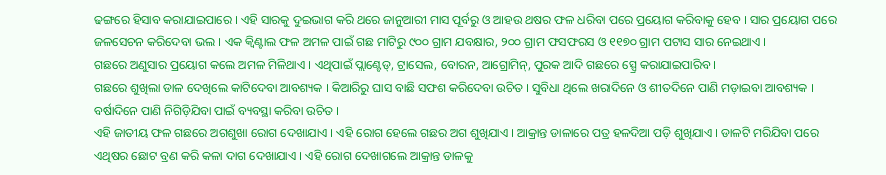ଢଙ୍ଗରେ ହିସାବ କରାଯାଇପାରେ । ଏହି ସାରକୁ ଦୁଇଭାଗ କରି ଥରେ ଜାନୁଆରୀ ମାସ ପୂର୍ବରୁ ଓ ଆହଉ ଥଷର ଫଳ ଧରିବା ପରେ ପ୍ରୟୋଗ କରିବାକୁ ହେବ । ସାର ପ୍ରୟୋଗ ପରେ ଜଳସେଚନ କରିଦେବା ଭଲ । ଏକ କ୍ୱିଣ୍ଟାଲ ଫଳ ଅମଳ ପାଇଁ ଗଛ ମାଟିରୁ ୯୦୦ ଗ୍ରାମ ଯବକ୍ଷାର, ୨୦୦ ଗ୍ରାମ ଫସଫରସ ଓ ୧୧୭୦ ଗ୍ରାମ ପଟାସ ସାର ନେଇଥାଏ ।
ଗଛରେ ଅଣୁସାର ପ୍ରୟୋଗ କଲେ ଅମଳ ମିଳିଥାଏ । ଏଥିପାଇଁ ପ୍ଲାଣ୍ଟେଡ୍, ଟ୍ରାସେଲ, ବୋରନ, ଆଗ୍ରୋମିନ୍, ପୁରକ ଆଦି ଗଛରେ ସ୍ପ୍ରେ କରାଯାଇପାରିବ ।
ଗଛରେ ଶୁଖିଲା ଡାଳ ଦେଖିଲେ କାଟିଦେବା ଆବଶ୍ୟକ । କିଆରିରୁ ଘାସ ବାଛି ସଫଶ କରିଦେବା ଉଚିତ । ସୁବିଧା ଥିଲେ ଖରାଦିନେ ଓ ଶୀତଦିନେ ପାଣି ମଡ଼ାଇବା ଆବଶ୍ୟକ । ବର୍ଷାଦିନେ ପାଣି ନିଗିଡ଼ିଯିବା ପାଇଁ ବ୍ୟବସ୍ଥା କରିବା ଉଚିତ ।
ଏହି ଜାତୀୟ ଫଳ ଗଛରେ ଅଗଶୁଖା ରୋଗ ଦେଖାଯାଏ । ଏହି ରୋଗ ହେଲେ ଗଛର ଅଗ ଶୁଖିଯାଏ । ଆକ୍ରାନ୍ତ ଡାଳାରେ ପତ୍ର ହଳଦିଆ ପଡ଼ି ଶୁଖିଯାଏ । ଡାଳଟି ମରିଯିବା ପରେ ଏଥିଷର ଛୋଟ ବ୍ରଣ କରି କଳା ଦାଗ ଦେଖାଯାଏ । ଏହି ରୋଗ ଦେଖାଗଲେ ଆକ୍ରାନ୍ତ ଡାଳକୁ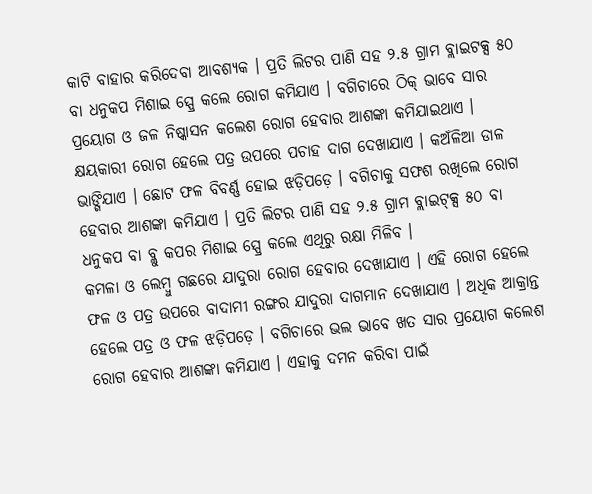କାଟି ବାହାର କରିଦେବା ଆବଶ୍ୟକ । ପ୍ରତି ଲିଟର ପାଣି ସହ ୨.୫ ଗ୍ରାମ ବ୍ଲାଇଟକ୍ସ ୫୦ ବା ଧନୁକପ ମିଶାଇ ସ୍ପ୍ରେ କଲେ ରୋଗ କମିଯାଏ । ବଗିଚାରେ ଠିକ୍ ଭାବେ ସାର ପ୍ରୟୋଗ ଓ ଜଳ ନିଷ୍କାସନ କଲେଶ ରୋଗ ହେବାର ଆଶଙ୍କା କମିଯାଇଥାଏ । କ୍ଷୟକାରୀ ରୋଗ ହେଲେ ପତ୍ର ଉପରେ ପଚାହ ଦାଗ ଦେଖାଯାଏ । କଅଁଳିଆ ଡାଳ ଭାଙ୍ଗିଯାଏ । ଛୋଟ ଫଳ ବିବର୍ଣ୍ଣ ହୋଇ ଝଡ଼ିପଡ଼େ । ବଗିଚାକୁ ସଫଶ ରଖିଲେ ରୋଗ ହେବାର ଆଶଙ୍କା କମିଯାଏ । ପ୍ରତି ଲିଟର ପାଣି ସହ ୨.୫ ଗ୍ରାମ ବ୍ଲାଇଟ୍କ୍ସ ୫୦ ବା ଧନୁକପ ବା ବ୍ଲୁ କପର ମିଶାଇ ସ୍ପ୍ରେ କଲେ ଏଥିରୁ ରକ୍ଷା ମିଳିବ ।
କମଳା ଓ ଲେମ୍ବୁ ଗଛରେ ଯାଦୁରା ରୋଗ ହେବାର ଦେଖାଯାଏ । ଏହି ରୋଗ ହେଲେ ଫଳ ଓ ପତ୍ର ଉପରେ ବାଦାମୀ ରଙ୍ଗର ଯାଦୁରା ଦାଗମାନ ଦେଖାଯାଏ । ଅଧିକ ଆକ୍ରାନ୍ତ ହେଲେ ପତ୍ର ଓ ଫଳ ଝଡ଼ିପଡ଼େ । ବଗିଚାରେ ଭଲ ଭାବେ ଖତ ସାର ପ୍ରୟୋଗ କଲେଶ ରୋଗ ହେବାର ଆଶଙ୍କା କମିଯାଏ । ଏହାକୁ ଦମନ କରିବା ପାଇଁ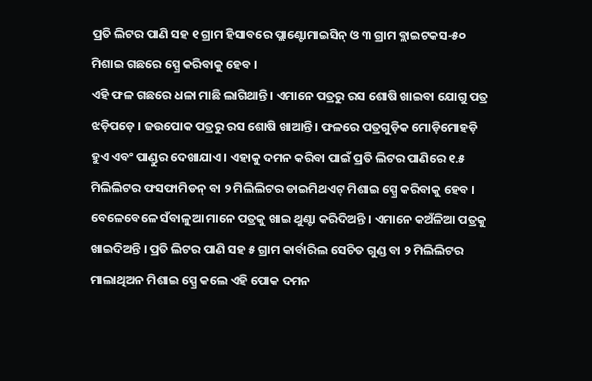ପ୍ରତି ଲିଟର ପାଣି ସହ ୧ ଗ୍ରାମ ହିସାବରେ ପ୍ଲାଣ୍ଟୋମାଇସିନ୍ ଓ ୩ ଗ୍ରାମ ବ୍ଲାଇଟକସ-୫୦ ମିଶାଇ ଗଛରେ ସ୍ପ୍ରେ କରିବାକୁ ହେବ ।
ଏହି ଫଳ ଗଛରେ ଧଳା ମାଛି ଲାଗିଥାନ୍ତି । ଏମାନେ ପତ୍ରରୁ ରସ ଶୋଷି ଖାଇବା ଯୋଗୁ ପତ୍ର ଝଡ଼ିପଡ଼େ । ଜଉପୋକ ପତ୍ରରୁ ରସ ଶୋଷି ଖାଆନ୍ତି । ଫଳରେ ପତ୍ରଗୁଡ଼ିକ ମୋଡ଼ିମୋହଡ଼ି ହୁଏ ଏବଂ ପାଣ୍ଡୁର ଦେଖାଯାଏ । ଏହାକୁ ଦମନ କରିବା ପାଇଁ ପ୍ରତି ଲିଟର ପାଣିରେ ୧.୫ ମିଲିଲିଟର ଫସଫାମିଡନ୍ ବା ୨ ମିଲିଲିଟର ଡାଇମିଥଏଟ୍ ମିଶାଇ ସ୍ପ୍ରେ କରିବାକୁ ହେବ । ବେଳେବେଳେ ସଁବାଳୁଆ ମାନେ ପତ୍ରକୁ ଖାଇ ଥୁଣ୍ଟା କରିଦିଅନ୍ତି । ଏମାନେ କଅଁଳିଆ ପତ୍ରକୁ ଖାଇଦିଅନ୍ତି । ପ୍ରତି ଲିଟର ପାଣି ସହ ୫ ଗ୍ରାମ କାର୍ବାରିଲ ସେଚିତ ଗୁଣ୍ଡ ବା ୨ ମିଲିଲିଟର ମାଲାଥିଅନ ମିଶାଇ ସ୍ପ୍ରେ କଲେ ଏହି ପୋକ ଦମନ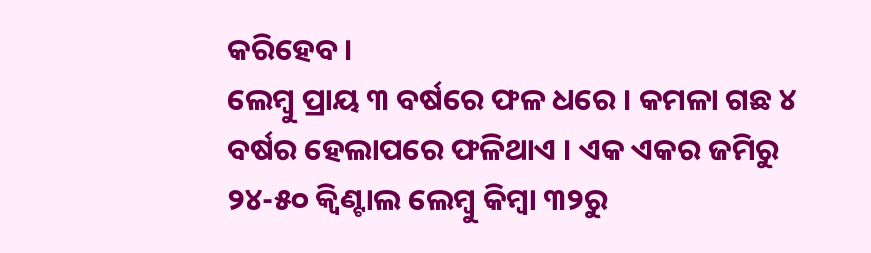କରିହେବ ।
ଲେମ୍ବୁ ପ୍ରାୟ ୩ ବର୍ଷରେ ଫଳ ଧରେ । କମଳା ଗଛ ୪ ବର୍ଷର ହେଲାପରେ ଫଳିଥାଏ । ଏକ ଏକର ଜମିରୁ ୨୪-୫୦ କ୍ୱିଣ୍ଟାଲ ଲେମ୍ବୁ କିମ୍ବା ୩୨ରୁ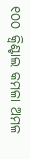୧୦୦ କ୍ୱିଣ୍ଟାଲ କମଳା ଅମଳ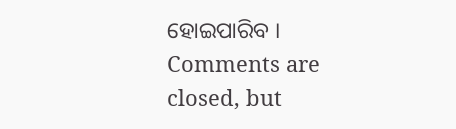ହୋଇପାରିବ ।
Comments are closed, but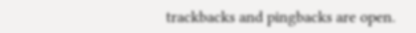trackbacks and pingbacks are open.